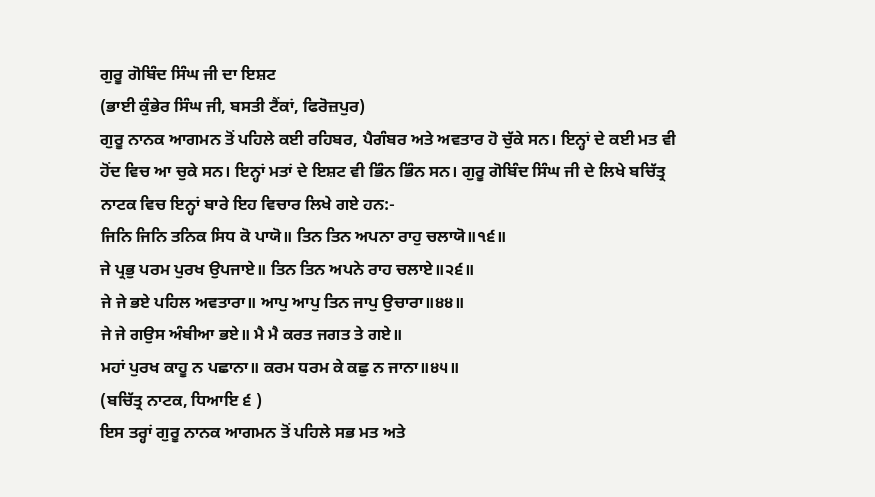ਗੁਰੂ ਗੋਬਿੰਦ ਸਿੰਘ ਜੀ ਦਾ ਇਸ਼ਟ
(ਭਾਈ ਕੁੰਭੇਰ ਸਿੰਘ ਜੀ, ਬਸਤੀ ਟੈਂਕਾਂ, ਫਿਰੋਜ਼ਪੁਰ)
ਗੁਰੂ ਨਾਨਕ ਆਗਮਨ ਤੋਂ ਪਹਿਲੇ ਕਈ ਰਹਿਬਰ, ਪੈਗੰਬਰ ਅਤੇ ਅਵਤਾਰ ਹੋ ਚੁੱਕੇ ਸਨ। ਇਨ੍ਹਾਂ ਦੇ ਕਈ ਮਤ ਵੀ ਹੋਂਦ ਵਿਚ ਆ ਚੁਕੇ ਸਨ। ਇਨ੍ਹਾਂ ਮਤਾਂ ਦੇ ਇਸ਼ਟ ਵੀ ਭਿੰਨ ਭਿੰਨ ਸਨ। ਗੁਰੂ ਗੋਬਿੰਦ ਸਿੰਘ ਜੀ ਦੇ ਲਿਖੇ ਬਚਿੱਤ੍ਰ ਨਾਟਕ ਵਿਚ ਇਨ੍ਹਾਂ ਬਾਰੇ ਇਹ ਵਿਚਾਰ ਲਿਖੇ ਗਏ ਹਨ:-
ਜਿਨਿ ਜਿਨਿ ਤਨਿਕ ਸਿਧ ਕੋ ਪਾਯੋ॥ ਤਿਨ ਤਿਨ ਅਪਨਾ ਰਾਹੁ ਚਲਾਯੋ॥੧੬॥
ਜੇ ਪ੍ਰਭੁ ਪਰਮ ਪੁਰਖ ਉਪਜਾਏ॥ ਤਿਨ ਤਿਨ ਅਪਨੇ ਰਾਹ ਚਲਾਏ॥੨੬॥
ਜੇ ਜੇ ਭਏ ਪਹਿਲ ਅਵਤਾਰਾ॥ ਆਪੁ ਆਪੁ ਤਿਨ ਜਾਪੁ ਉਚਾਰਾ॥੪੪॥
ਜੇ ਜੇ ਗਉਸ ਅੰਬੀਆ ਭਏ॥ ਮੈ ਮੈ ਕਰਤ ਜਗਤ ਤੇ ਗਏ॥
ਮਹਾਂ ਪੁਰਖ ਕਾਹੂ ਨ ਪਛਾਨਾ॥ ਕਰਮ ਧਰਮ ਕੇ ਕਛੁ ਨ ਜਾਨਾ॥੪੫॥
(ਬਚਿੱਤ੍ਰ ਨਾਟਕ, ਧਿਆਇ ੬ )
ਇਸ ਤਰ੍ਹਾਂ ਗੁਰੂ ਨਾਨਕ ਆਗਮਨ ਤੋਂ ਪਹਿਲੇ ਸਭ ਮਤ ਅਤੇ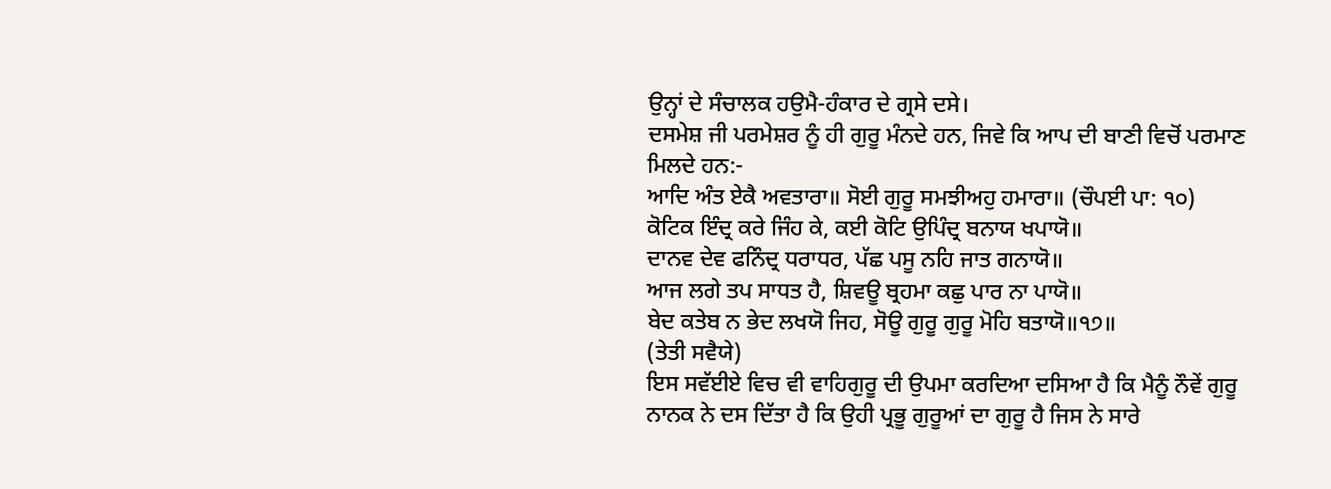ਉਨ੍ਹਾਂ ਦੇ ਸੰਚਾਲਕ ਹਉਮੈ-ਹੰਕਾਰ ਦੇ ਗ੍ਰਸੇ ਦਸੇ।
ਦਸਮੇਸ਼ ਜੀ ਪਰਮੇਸ਼ਰ ਨੂੰ ਹੀ ਗੁਰੂ ਮੰਨਦੇ ਹਨ, ਜਿਵੇ ਕਿ ਆਪ ਦੀ ਬਾਣੀ ਵਿਚੋਂ ਪਰਮਾਣ ਮਿਲਦੇ ਹਨ:-
ਆਦਿ ਅੰਤ ਏਕੈ ਅਵਤਾਰਾ॥ ਸੋਈ ਗੁਰੂ ਸਮਝੀਅਹੁ ਹਮਾਰਾ॥ (ਚੌਪਈ ਪਾ: ੧੦)
ਕੋਟਿਕ ਇੰਦ੍ਰ ਕਰੇ ਜਿੰਹ ਕੇ, ਕਈ ਕੋਟਿ ਉਪਿੰਦ੍ਰ ਬਨਾਯ ਖਪਾਯੋ॥
ਦਾਨਵ ਦੇਵ ਫਨਿੰਦ੍ਰ ਧਰਾਧਰ, ਪੱਛ ਪਸੂ ਨਹਿ ਜਾਤ ਗਨਾਯੋ॥
ਆਜ ਲਗੇ ਤਪ ਸਾਧਤ ਹੈ, ਸ਼ਿਵਊ ਬ੍ਰਹਮਾ ਕਛੁ ਪਾਰ ਨਾ ਪਾਯੋ॥
ਬੇਦ ਕਤੇਬ ਨ ਭੇਦ ਲਖਯੋ ਜਿਹ, ਸੋਊ ਗੁਰੂ ਗੁਰੂ ਮੋਹਿ ਬਤਾਯੋ॥੧੭॥
(ਤੇਤੀ ਸਵੈਯੇ)
ਇਸ ਸਵੱਈਏ ਵਿਚ ਵੀ ਵਾਹਿਗੁਰੂ ਦੀ ਉਪਮਾ ਕਰਦਿਆ ਦਸਿਆ ਹੈ ਕਿ ਮੈਨੂੰ ਨੌਵੇਂ ਗੁਰੂ ਨਾਨਕ ਨੇ ਦਸ ਦਿੱਤਾ ਹੈ ਕਿ ਉਹੀ ਪ੍ਰਭੂ ਗੁਰੂਆਂ ਦਾ ਗੁਰੂ ਹੈ ਜਿਸ ਨੇ ਸਾਰੇ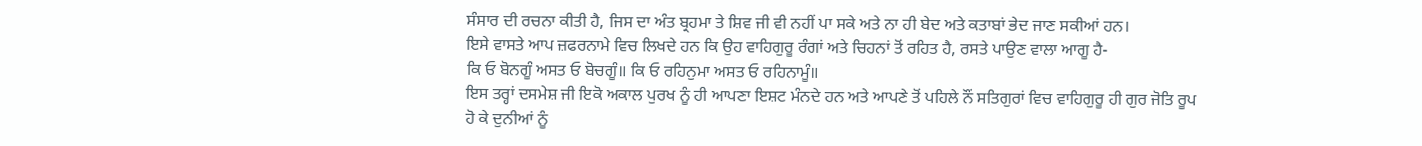ਸੰਸਾਰ ਦੀ ਰਚਨਾ ਕੀਤੀ ਹੈ, ਜਿਸ ਦਾ ਅੰਤ ਬ੍ਰਹਮਾ ਤੇ ਸ਼ਿਵ ਜੀ ਵੀ ਨਹੀਂ ਪਾ ਸਕੇ ਅਤੇ ਨਾ ਹੀ ਬੇਦ ਅਤੇ ਕਤਾਬਾਂ ਭੇਦ ਜਾਣ ਸਕੀਆਂ ਹਨ।
ਇਸੇ ਵਾਸਤੇ ਆਪ ਜ਼ਫਰਨਾਮੇ ਵਿਚ ਲਿਖਦੇ ਹਨ ਕਿ ਉਹ ਵਾਹਿਗੁਰੂ ਰੰਗਾਂ ਅਤੇ ਚਿਹਨਾਂ ਤੋਂ ਰਹਿਤ ਹੈ, ਰਸਤੇ ਪਾਉਣ ਵਾਲਾ ਆਗੂ ਹੈ-
ਕਿ ਓ ਬੋਨਗੂੰ ਅਸਤ ਓ ਬੋਚਗੂੰ॥ ਕਿ ਓ ਰਹਿਨੁਮਾ ਅਸਤ ਓ ਰਹਿਨਾਮੂੰ॥
ਇਸ ਤਰ੍ਹਾਂ ਦਸਮੇਸ਼ ਜੀ ਇਕੋ ਅਕਾਲ ਪੁਰਖ ਨੂੰ ਹੀ ਆਪਣਾ ਇਸ਼ਟ ਮੰਨਦੇ ਹਨ ਅਤੇ ਆਪਣੇ ਤੋਂ ਪਹਿਲੇ ਨੌਂ ਸਤਿਗੁਰਾਂ ਵਿਚ ਵਾਹਿਗੁਰੂ ਹੀ ਗੁਰ ਜੋਤਿ ਰੂਪ ਹੋ ਕੇ ਦੁਨੀਆਂ ਨੂੰ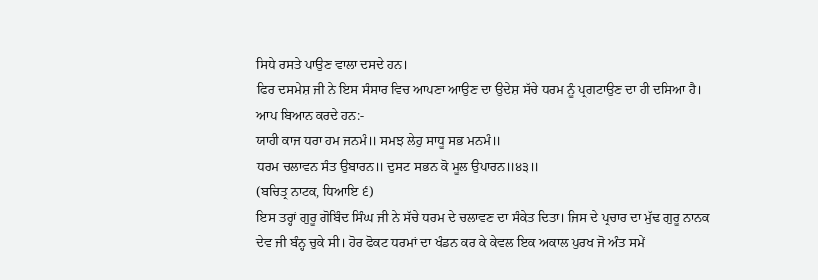ਸਿਧੇ ਰਸਤੇ ਪਾਉਣ ਵਾਲਾ ਦਸਦੇ ਹਨ।
ਫਿਰ ਦਸਮੇਸ਼ ਜੀ ਨੇ ਇਸ ਸੰਸਾਰ ਵਿਚ ਆਪਣਾ ਆਉਣ ਦਾ ਉਦੇਸ਼ ਸੱਚੇ ਧਰਮ ਨੂੰ ਪ੍ਰਗਟਾਉਣ ਦਾ ਹੀ ਦਸਿਆ ਹੈ। ਆਪ ਬਿਆਨ ਕਰਦੇ ਹਨ:-
ਯਾਹੀ ਕਾਜ ਧਰਾ ਹਮ ਜਨਮੰ॥ ਸਮਝ ਲੇਹੁ ਸਾਧੂ ਸਭ ਮਨਮੰ॥
ਧਰਮ ਚਲਾਵਨ ਸੰਤ ਉਬਾਰਨ॥ ਦੁਸਟ ਸਭਨ ਕੋ ਮੂਲ ਉਪਾਰਨ॥੪੩॥
(ਬਚਿਤ੍ਰ ਨਾਟਕ, ਧਿਆਇ ੬)
ਇਸ ਤਰ੍ਹਾਂ ਗੁਰੂ ਗੋਬਿੰਦ ਸਿੰਘ ਜੀ ਨੇ ਸੱਚੇ ਧਰਮ ਦੇ ਚਲਾਵਣ ਦਾ ਸੰਕੇਤ ਦਿਤਾ। ਜਿਸ ਦੇ ਪ੍ਰਚਾਰ ਦਾ ਮੁੱਢ ਗੁਰੂ ਨਾਨਕ ਦੇਵ ਜੀ ਬੰਨ੍ਹ ਚੁਕੇ ਸੀ। ਹੋਰ ਫੋਕਟ ਧਰਮਾਂ ਦਾ ਖੰਡਨ ਕਰ ਕੇ ਕੇਵਲ ਇਕ ਅਕਾਲ ਪੁਰਖ ਜੋ ਅੰਤ ਸਮੇਂ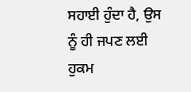ਸਹਾਈ ਹੁੰਦਾ ਹੈ, ਉਸ ਨੂੰ ਹੀ ਜਪਣ ਲਈ ਹੁਕਮ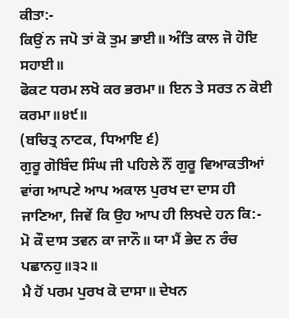ਕੀਤਾ:-
ਕਿਉਂ ਨ ਜਪੋ ਤਾਂ ਕੋ ਤੁਮ ਭਾਈ॥ ਅੰਤਿ ਕਾਲ ਜੋ ਹੋਇ ਸਹਾਈ॥
ਫੋਕਟ ਧਰਮ ਲਖੋ ਕਰ ਭਰਮਾ॥ ਇਨ ਤੇ ਸਰਤ ਨ ਕੋਈ ਕਰਮਾ॥੪੯॥
(ਬਚਿਤ੍ਰ ਨਾਟਕ, ਧਿਆਇ ੬)
ਗੁਰੂ ਗੋਬਿੰਦ ਸਿੰਘ ਜੀ ਪਹਿਲੇ ਨੌਂ ਗੁਰੂ ਵਿਆਕਤੀਆਂ ਵਾਂਗ ਆਪਣੇ ਆਪ ਅਕਾਲ ਪੁਰਖ ਦਾ ਦਾਸ ਹੀ ਜਾਣਿਆ, ਜਿਵੇਂ ਕਿ ਉਹ ਆਪ ਹੀ ਲਿਖਦੇ ਹਨ ਕਿ:-
ਮੋ ਕੌ ਦਾਸ ਤਵਨ ਕਾ ਜਾਨੌ॥ ਯਾ ਮੈਂ ਭੇਦ ਨ ਰੰਚ ਪਛਾਨਹੁ॥੩੨॥
ਮੈ ਹੋਂ ਪਰਮ ਪੁਰਖ ਕੋ ਦਾਸਾ॥ ਦੇਖਨ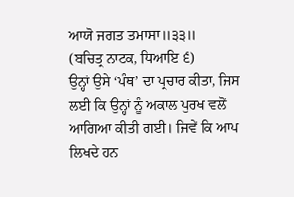ਆਯੋ ਜਗਤ ਤਮਾਸਾ॥੩੩॥
(ਬਚਿਤ੍ਰ ਨਾਟਕ, ਧਿਆਇ ੬)
ਉਨ੍ਹਾਂ ਉਸੇ ‘ਪੰਥ’ ਦਾ ਪ੍ਰਚਾਰ ਕੀਤਾ, ਜਿਸ ਲਈ ਕਿ ਉਨ੍ਹਾਂ ਨੂੰ ਅਕਾਲ ਪੁਰਖ ਵਲੋਂ ਆਗਿਆ ਕੀਤੀ ਗਈ। ਜਿਵੇਂ ਕਿ ਆਪ ਲਿਖਦੇ ਹਨ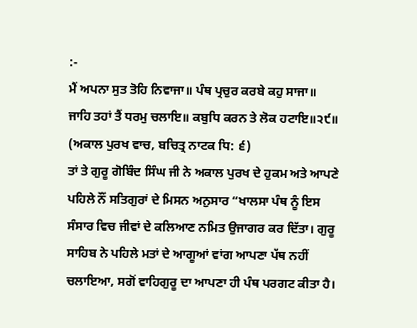:-
ਮੈਂ ਅਪਨਾ ਸੁਤ ਤੋਹਿ ਨਿਵਾਜਾ॥ ਪੰਥ ਪ੍ਰਚੁਰ ਕਰਬੇ ਕਹੁ ਸਾਜਾ॥
ਜਾਹਿ ਤਹਾਂ ਤੈਂ ਧਰਮੁ ਚਲਾਇ॥ ਕਬੁਧਿ ਕਰਨ ਤੇ ਲੋਕ ਹਟਾਇ॥੨੯॥
(ਅਕਾਲ ਪੁਰਖ ਵਾਚ, ਬਚਿਤ੍ਰ ਨਾਟਕ ਧਿ: ੬)
ਤਾਂ ਤੇ ਗੁਰੂ ਗੋਬਿੰਦ ਸਿੰਘ ਜੀ ਨੇ ਅਕਾਲ ਪੁਰਖ ਦੇ ਹੁਕਮ ਅਤੇ ਆਪਣੇ ਪਹਿਲੇ ਨੌਂ ਸਤਿਗੁਰਾਂ ਦੇ ਮਿਸਨ ਅਨੁਸਾਰ “ਖਾਲਸਾ ਪੰਥ ਨੂੰ ਇਸ ਸੰਸਾਰ ਵਿਚ ਜੀਵਾਂ ਦੇ ਕਲਿਆਣ ਨਮਿਤ ਉਜਾਗਰ ਕਰ ਦਿੱਤਾ। ਗੁਰੂ ਸਾਹਿਬ ਨੇ ਪਹਿਲੇ ਮਤਾਂ ਦੇ ਆਗੂਆਂ ਵਾਂਗ ਆਪਣਾ ਪੱਥ ਨਹੀਂ ਚਲਾਇਆ, ਸਗੋਂ ਵਾਹਿਗੁਰੂ ਦਾ ਆਪਣਾ ਹੀ ਪੰਥ ਪਰਗਟ ਕੀਤਾ ਹੈ।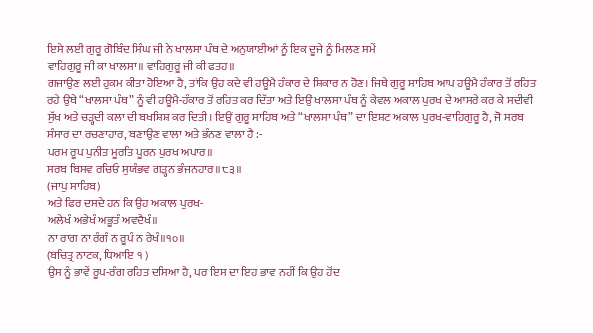ਇਸੇ ਲਈ ਗੁਰੂ ਗੋਬਿੰਦ ਸਿੰਘ ਜੀ ਨੇ ਖਾਲਸਾ ਪੰਥ ਦੇ ਅਨੁਯਾਈਆਂ ਨੂੰ ਇਕ ਦੂਜੇ ਨੂੰ ਮਿਲਣ ਸਮੇਂ
ਵਾਹਿਗੁਰੂ ਜੀ ਕਾ ਖਾਲਸਾ॥ ਵਾਹਿਗੁਰੂ ਜੀ ਕੀ ਫਤਹ॥
ਗਜਾਉਣ ਲਈ ਹੁਕਮ ਕੀਤਾ ਹੋਇਆ ਹੈ, ਤਾਂਕਿ ਉਹ ਕਦੇ ਵੀ ਹਊਮੈ ਹੰਕਾਰ ਦੇ ਸ਼ਿਕਾਰ ਨ ਹੋਣ। ਜਿਥੇ ਗੁਰੂ ਸਾਹਿਬ ਆਪ ਹਊਮੈ ਹੰਕਾਰ ਤੋਂ ਰਹਿਤ ਰਹੇ ਉਥੇ “ਖਾਲਸਾ ਪੰਥ” ਨੂੰ ਵੀ ਹਊਮੈ-ਹੰਕਾਰ ਤੋਂ ਰਹਿਤ ਕਰ ਦਿੱਤਾ ਅਤੇ ਇਉਂ ਖਾਲਸਾ ਪੰਥ ਨੂੰ ਕੇਵਲ ਅਕਾਲ ਪੁਰਖ ਦੇ ਆਸਰੇ ਕਰ ਕੇ ਸਦੀਵੀ ਸੁੱਖ ਅਤੇ ਚੜ੍ਹਦੀ ਕਲਾ ਦੀ ਬਖਸ਼ਿਸ਼ ਕਰ ਦਿਤੀ। ਇਉਂ ਗੁਰੂ ਸਾਹਿਬ ਅਤੇ “ਖਾਲਸਾ ਪੰਥ” ਦਾ ਇਸ਼ਟ ਅਕਾਲ ਪੁਰਖ-ਵਾਹਿਗੁਰੂ ਹੈ, ਜੋ ਸਰਬ ਸੰਸਾਰ ਦਾ ਰਚਣਾਹਾਰ, ਬਣਾਉਣ ਵਾਲਾ ਅਤੇ ਭੰਨਣ ਵਾਲਾ ਹੈ :-
ਪਰਮ ਰੂਪ ਪੁਨੀਤ ਮੂਰਤਿ ਪੂਰਨ ਪੁਰਖ ਅਪਾਰ॥
ਸਰਬ ਬਿਸਵ ਰਚਿਓ ਸੁਯੰਭਵ ਗੜ੍ਹਨ ਭੰਜਨਹਾਰ॥੮੩॥
(ਜਾਪੁ ਸਾਹਿਬ)
ਅਤੇ ਫਿਰ ਦਸਦੇ ਹਨ ਕਿ ਉਹ ਅਕਾਲ ਪੁਰਖ-
ਅਲੇਖੰ ਅਭੇਖੰ ਅਭੂਤੰ ਅਵਦੈਖੰ॥
ਨਾ ਰਾਗ ਨਾ ਰੰਗੰ ਨ ਰੂਪੰ ਨ ਰੇਖੰ॥੧੦॥
(ਬਚਿਤ੍ਰ ਨਾਟਕ, ਧਿਆਇ ੧ )
ਉਸ ਨੂੰ ਭਾਵੇਂ ਰੂਪ-ਰੰਗ ਰਹਿਤ ਦਸਿਆ ਹੈ, ਪਰ ਇਸ ਦਾ ਇਹ ਭਾਵ ਨਹੀਂ ਕਿ ਉਹ ਹੋਂਦ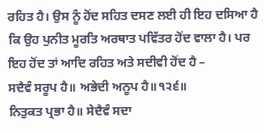ਰਹਿਤ ਹੈ। ਉਸ ਨੂੰ ਹੋਂਦ ਸਹਿਤ ਦਸਣ ਲਈ ਹੀ ਇਹ ਦਸਿਆ ਹੈ ਕਿ ਉਹ ਪੁਨੀਤ ਮੂਰਤਿ ਅਰਥਾਤ ਪਵਿੱਤਰ ਹੋਂਦ ਵਾਲਾ ਹੈ। ਪਰ ਇਹ ਹੋਂਦ ਤਾਂ ਆਦਿ ਰਹਿਤ ਅਤੇ ਸਦੀਵੀ ਹੋਂਦ ਹੈ –
ਸਦੈਵੰ ਸਰੂਪ ਹੈ॥ ਅਭੇਦੀ ਅਨੂਪ ਹੈ॥੧੨੬॥
ਨਿਤੁਕਤ ਪ੍ਰਭਾ ਹੈ॥ ਸੇਦੈਵੰ ਸਦਾ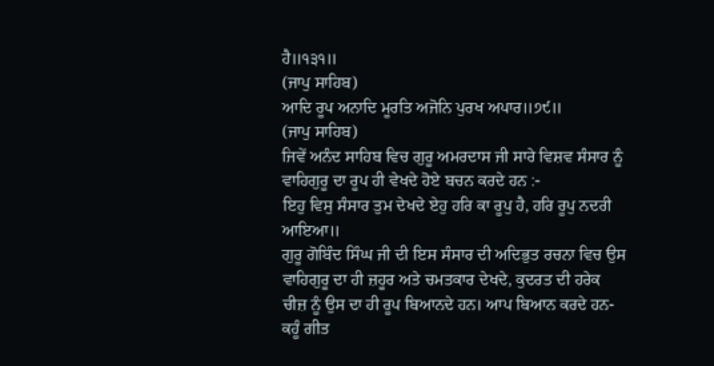ਹੈ॥੧੩੧॥
(ਜਾਪੁ ਸਾਹਿਬ)
ਆਦਿ ਰੂਪ ਅਨਾਦਿ ਮੂਰਤਿ ਅਜੋਨਿ ਪੁਰਖ ਅਪਾਰ॥੭੯॥
(ਜਾਪੁ ਸਾਹਿਬ)
ਜਿਵੇਂ ਅਨੰਦ ਸਾਹਿਬ ਵਿਚ ਗੁਰੂ ਅਮਰਦਾਸ ਜੀ ਸਾਰੇ ਵਿਸ਼ਵ ਸੰਸਾਰ ਨੂੰ ਵਾਹਿਗੁਰੂ ਦਾ ਰੂਪ ਹੀ ਵੇਖਦੇ ਹੋਏ ਬਚਨ ਕਰਦੇ ਹਨ :-
ਇਹੁ ਵਿਸੁ ਸੰਸਾਰ ਤੁਮ ਦੇਖਦੇ ਏਹੁ ਹਰਿ ਕਾ ਰੂਪੁ ਹੈ, ਹਰਿ ਰੂਪੁ ਨਦਰੀ ਆਇਆ॥
ਗੁਰੂ ਗੋਬਿੰਦ ਸਿੰਘ ਜੀ ਦੀ ਇਸ ਸੰਸਾਰ ਦੀ ਅਦਿਭੁਤ ਰਚਨਾ ਵਿਚ ਉਸ ਵਾਹਿਗੁਰੂ ਦਾ ਹੀ ਜ਼ਹੂਰ ਅਤੇ ਚਮਤਕਾਰ ਦੇਖਦੇ, ਕੁਦਰਤ ਦੀ ਹਰੇਕ ਚੀਜ਼ ਨੂੰ ਉਸ ਦਾ ਹੀ ਰੂਪ ਬਿਆਨਦੇ ਹਨ। ਆਪ ਬਿਆਨ ਕਰਦੇ ਹਨ-
ਕਹੂੰ ਗੀਤ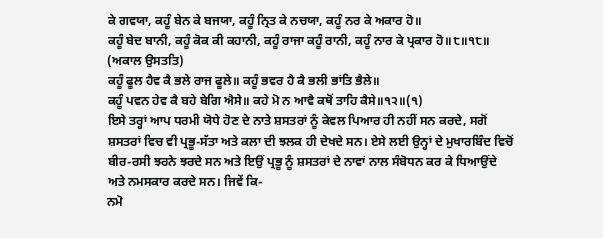ਕੇ ਗਵਯਾ, ਕਹੂੰ ਬੇਨ ਕੇ ਬਜਯਾ, ਕਹੂੰ ਨ੍ਰਿਤ ਕੇ ਨਚਯਾ, ਕਹੂੰ ਨਰ ਕੇ ਅਕਾਰ ਹੋ॥
ਕਹੂੰ ਬੇਦ ਬਾਨੀ, ਕਹੂੰ ਕੋਕ ਕੀ ਕਹਾਨੀ, ਕਹੂੰ ਰਾਜਾ ਕਹੂੰ ਰਾਨੀ, ਕਹੂੰ ਨਾਰ ਕੇ ਪ੍ਰਕਾਰ ਹੋ॥੮॥੧੮॥
(ਅਕਾਲ ਉਸਤਤਿ)
ਕਹੂੰ ਫੂਲ ਹੈਵ ਕੈ ਭਲੇ ਰਾਜ ਫੂਲੇ॥ ਕਹੂੰ ਭਵਰ ਹੈ ਕੈ ਭਲੀ ਭਾਂਤਿ ਭੈਲੇ॥
ਕਹੂੰ ਪਵਨ ਹੇਵ ਕੈ ਬਹੇ ਬੇਗਿ ਐਸੇ॥ ਕਹੇ ਮੋ ਨ ਆਵੈ ਕਥੋਂ ਤਾਹਿ ਕੈਸੇ॥੧੨॥(੧)
ਇਸੇ ਤਰ੍ਹਾਂ ਆਪ ਧਰਮੀ ਯੋਧੇ ਹੋਣ ਦੇ ਨਾਤੇ ਸ਼ਸਤਰਾਂ ਨੂੰ ਕੇਵਲ ਪਿਆਰ ਹੀ ਨਹੀਂ ਸਨ ਕਰਦੇ, ਸਗੋਂ ਸ਼ਸਤਰਾਂ ਵਿਚ ਵੀ ਪ੍ਰਭੂ-ਸੱਤਾ ਅਤੇ ਕਲਾ ਦੀ ਝਲਕ ਹੀ ਦੇਖਦੇ ਸਨ। ਏਸੇ ਲਈ ਉਨ੍ਹਾਂ ਦੇ ਮੁਖਾਰਬਿੰਦ ਵਿਚੋਂ ਬੀਰ-ਰਸੀ ਝਰਨੇ ਝਰਦੇ ਸਨ ਅਤੇ ਇਉਂ ਪ੍ਰਭੂ ਨੂੰ ਸ਼ਸਤਰਾਂ ਦੇ ਨਾਵਾਂ ਨਾਲ ਸੰਬੋਧਨ ਕਰ ਕੇ ਧਿਆਉਂਦੇ ਅਤੇ ਨਮਸਕਾਰ ਕਰਦੇ ਸਨ। ਜਿਵੇਂ ਕਿ-
ਨਮੋ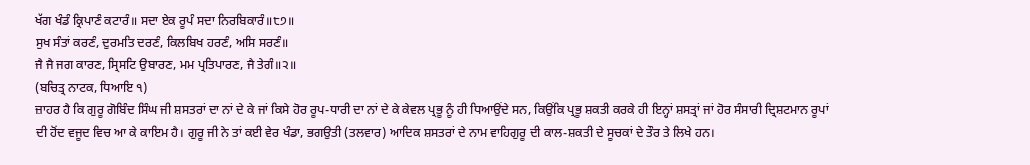ਖੱਗ ਖੰਡੰ ਕ੍ਰਿਪਾਣੰ ਕਟਾਰੰ॥ ਸਦਾ ਏਕ ਰੂਪੰ ਸਦਾ ਨਿਰਬਿਕਾਰੰ॥੮੭॥
ਸੁਖ ਸੰਤਾਂ ਕਰਣੰ, ਦੁਰਮਤਿ ਦਰਣੰ, ਕਿਲਬਿਖ ਹਰਣੰ, ਅਸਿ ਸਰਣੰ॥
ਜੈ ਜੈ ਜਗ ਕਾਰਣ, ਸ੍ਰਿਸਟਿ ਉਬਾਰਣ, ਮਮ ਪ੍ਰਤਿਪਾਰਣ, ਜੈ ਤੇਗੰ॥੨॥
(ਬਚਿਤ੍ਰ ਨਾਟਕ, ਧਿਆਇ ੧)
ਜ਼ਾਹਰ ਹੈ ਕਿ ਗੁਰੂ ਗੋਬਿੰਦ ਸਿੰਘ ਜੀ ਸ਼ਸਤਰਾਂ ਦਾ ਨਾਂ ਦੇ ਕੇ ਜਾਂ ਕਿਸੇ ਹੋਰ ਰੂਪ-ਧਾਰੀ ਦਾ ਨਾਂ ਦੇ ਕੇ ਕੇਵਲ ਪ੍ਰਭੂ ਨੂੰ ਹੀ ਧਿਆਉਂਦੇ ਸਨ, ਕਿਉਂਕਿ ਪ੍ਰਭੂ ਸ਼ਕਤੀ ਕਰਕੇ ਹੀ ਇਨ੍ਹਾਂ ਸ਼ਸਤ੍ਰਾਂ ਜਾਂ ਹੋਰ ਸੰਸਾਰੀ ਦ੍ਰਿਸ਼ਟਮਾਨ ਰੂਪਾਂ ਦੀ ਹੋਂਦ ਵਜੂਦ ਵਿਚ ਆ ਕੇ ਕਾਇਮ ਹੈ। ਗੁਰੂ ਜੀ ਨੇ ਤਾਂ ਕਈ ਵੇਰ ਖੰਡਾ, ਭਗਉਤੀ (ਤਲਵਾਰ) ਆਦਿਕ ਸ਼ਸਤਰਾਂ ਦੇ ਨਾਮ ਵਾਹਿਗੁਰੂ ਦੀ ਕਾਲ-ਸ਼ਕਤੀ ਦੇ ਸੂਚਕਾਂ ਦੇ ਤੌਰ ਤੇ ਲਿਖੇ ਹਨ।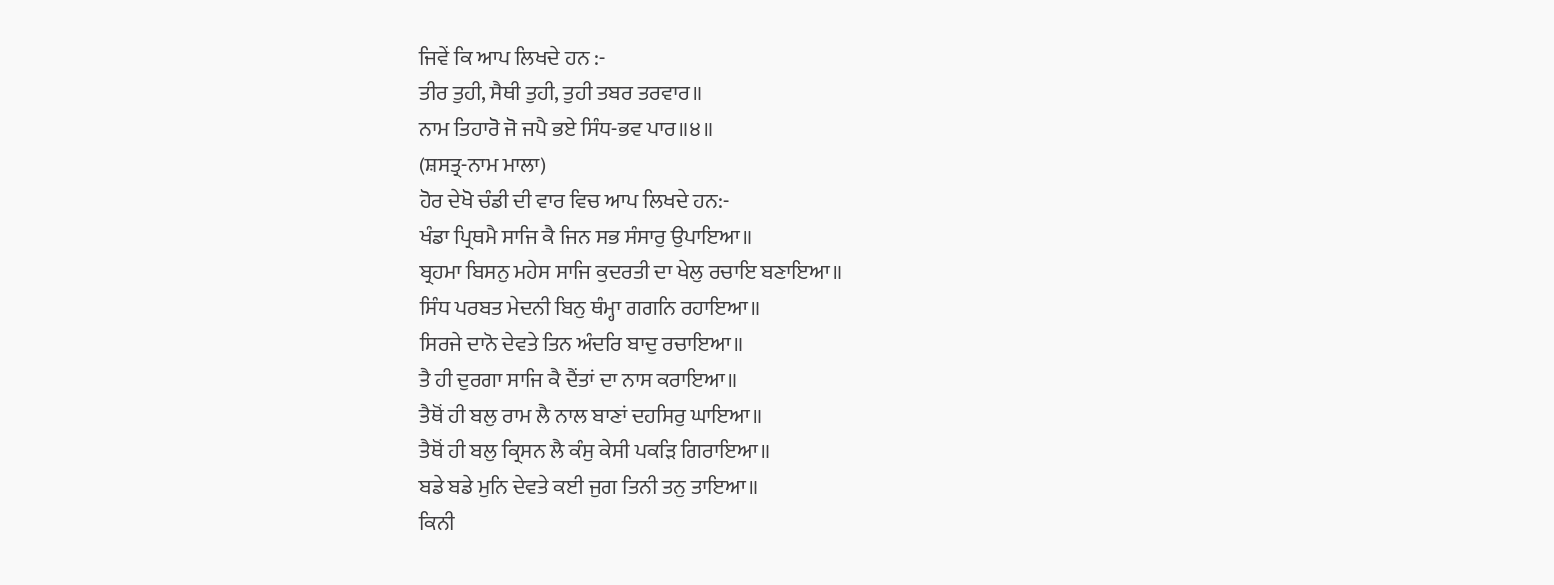ਜਿਵੇਂ ਕਿ ਆਪ ਲਿਖਦੇ ਹਨ :-
ਤੀਰ ਤੁਹੀ, ਸੈਥੀ ਤੁਹੀ, ਤੁਹੀ ਤਬਰ ਤਰਵਾਰ॥
ਨਾਮ ਤਿਹਾਰੋ ਜੋ ਜਪੈ ਭਏ ਸਿੰਧ-ਭਵ ਪਾਰ॥੪॥
(ਸ਼ਸਤ੍ਰ-ਨਾਮ ਮਾਲਾ)
ਹੋਰ ਦੇਖੋ ਚੰਡੀ ਦੀ ਵਾਰ ਵਿਚ ਆਪ ਲਿਖਦੇ ਹਨ:-
ਖੰਡਾ ਪ੍ਰਿਥਮੈ ਸਾਜਿ ਕੈ ਜਿਨ ਸਭ ਸੰਸਾਰੁ ਉਪਾਇਆ॥
ਬ੍ਰਹਮਾ ਬਿਸਨੁ ਮਹੇਸ ਸਾਜਿ ਕੁਦਰਤੀ ਦਾ ਖੇਲੁ ਰਚਾਇ ਬਣਾਇਆ॥
ਸਿੰਧ ਪਰਬਤ ਮੇਦਨੀ ਬਿਨੁ ਥੰਮ੍ਹਾ ਗਗਨਿ ਰਹਾਇਆ॥
ਸਿਰਜੇ ਦਾਨੋ ਦੇਵਤੇ ਤਿਨ ਅੰਦਰਿ ਬਾਦੁ ਰਚਾਇਆ॥
ਤੈ ਹੀ ਦੁਰਗਾ ਸਾਜਿ ਕੈ ਦੈਂਤਾਂ ਦਾ ਨਾਸ ਕਰਾਇਆ॥
ਤੈਥੋਂ ਹੀ ਬਲੁ ਰਾਮ ਲੈ ਨਾਲ ਬਾਣਾਂ ਦਹਸਿਰੁ ਘਾਇਆ॥
ਤੈਥੋਂ ਹੀ ਬਲੁ ਕ੍ਰਿਸਨ ਲੈ ਕੰਸੁ ਕੇਸੀ ਪਕੜਿ ਗਿਰਾਇਆ॥
ਬਡੇ ਬਡੇ ਮੁਨਿ ਦੇਵਤੇ ਕਈ ਜੁਗ ਤਿਨੀ ਤਨੁ ਤਾਇਆ॥
ਕਿਨੀ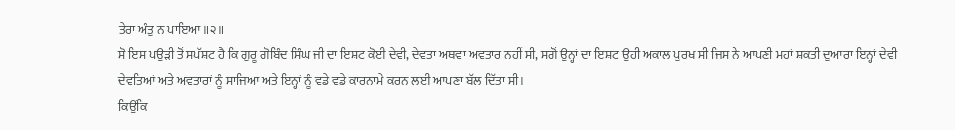ਤੇਰਾ ਅੰਤੁ ਨ ਪਾਇਆ॥੨॥
ਸੋ ਇਸ ਪਉੜੀ ਤੋਂ ਸਪੱਸ਼ਟ ਹੈ ਕਿ ਗੁਰੂ ਗੋਬਿੰਦ ਸਿੰਘ ਜੀ ਦਾ ਇਸ਼ਟ ਕੋਈ ਦੇਵੀ, ਦੇਵਤਾ ਅਥਵਾ ਅਵਤਾਰ ਨਹੀਂ ਸੀ, ਸਗੋਂ ਉਨ੍ਹਾਂ ਦਾ ਇਸ਼ਟ ਉਹੀ ਅਕਾਲ ਪੁਰਖ ਸੀ ਜਿਸ ਨੇ ਆਪਣੀ ਮਹਾਂ ਸ਼ਕਤੀ ਦੁਆਰਾ ਇਨ੍ਹਾਂ ਦੇਵੀ ਦੇਵਤਿਆਂ ਅਤੇ ਅਵਤਾਰਾਂ ਨੂੰ ਸਾਜਿਆ ਅਤੇ ਇਨ੍ਹਾਂ ਨੂੰ ਵਡੇ ਵਡੇ ਕਾਰਨਾਮੇ ਕਰਨ ਲਈ ਆਪਣਾ ਬੱਲ ਦਿੱਤਾ ਸੀ।
ਕਿਉਂਕਿ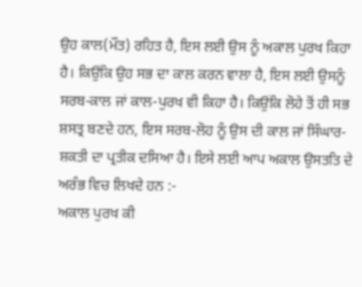ਉਹ ਕਾਲ(ਮੌਤ) ਰਹਿਤ ਹੈ, ਇਸ ਲਈ ਉਸ ਨੂੰ ਅਕਾਲ ਪੁਰਖ ਕਿਹਾ ਹੈ। ਕਿਉਂਕਿ ਉਹ ਸਭ ਦਾ ਕਾਲ ਕਰਨ ਵਾਲਾ ਹੈ, ਇਸ ਲਈ ਉਸਨੂੰ ਸਰਬ-ਕਾਲ ਜਾਂ ਕਾਲ-ਪੁਰਖ ਵੀ ਕਿਹਾ ਹੈ। ਕਿਉਂਕਿ ਲੋਹੇ ਤੋਂ ਹੀ ਸਭ ਸ਼ਸਤ੍ਰ ਬਣਦੇ ਹਨ, ਇਸ ਸਰਬ-ਲੋਹ ਨੂੰ ਉਸ ਦੀ ਕਾਲ ਜਾਂ ਸਿੰਘਾਰ-ਸ਼ਕਤੀ ਦਾ ਪ੍ਰਤੀਕ ਦਸਿਆ ਹੈ। ਇਸੇ ਲਈ ਆਪ ਅਕਾਲ ਉਸਤਤਿ ਦੇ ਅਰੰਭ ਵਿਚ ਲਿਖਦੇ ਹਨ :-
ਅਕਾਲ ਪੁਰਖ ਕੀ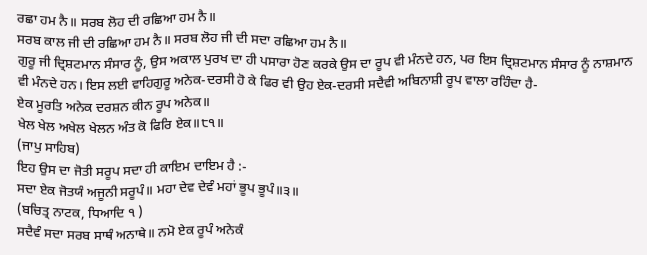ਰਛਾ ਹਮ ਨੈ॥ ਸਰਬ ਲੋਹ ਦੀ ਰਛਿਆ ਹਮ ਨੈ॥
ਸਰਬ ਕਾਲ ਜੀ ਦੀ ਰਛਿਆ ਹਮ ਨੈ॥ ਸਰਬ ਲੋਹ ਜੀ ਦੀ ਸਦਾ ਰਛਿਆ ਹਮ ਨੈ॥
ਗੁਰੂ ਜੀ ਦ੍ਰਿਸ਼ਟਮਾਨ ਸੰਸਾਰ ਨੂੰ, ਉਸ ਅਕਾਲ ਪੁਰਖ ਦਾ ਹੀ ਪਸਾਰਾ ਹੋਣ ਕਰਕੇ ਉਸ ਦਾ ਰੂਪ ਵੀ ਮੰਨਦੇ ਹਨ, ਪਰ ਇਸ ਦ੍ਰਿਸ਼ਟਮਾਨ ਸੰਸਾਰ ਨੂੰ ਨਾਸ਼ਮਾਨ ਵੀ ਮੰਨਦੇ ਹਨ। ਇਸ ਲਈ ਵਾਹਿਗੁਰੂ ਅਨੇਕ-ਦਰਸੀ ਹੋ ਕੇ ਫਿਰ ਵੀ ਉਹ ਏਕ-ਦਰਸੀ ਸਦੈਵੀ ਅਬਿਨਾਸ਼ੀ ਰੂਪ ਵਾਲਾ ਰਹਿੰਦਾ ਹੈ-
ਏਕ ਮੂਰਤਿ ਅਨੇਕ ਦਰਸ਼ਨ ਕੀਨ ਰੂਪ ਅਨੇਕ॥
ਖੇਲ ਖੇਲ ਅਖੇਲ ਖੇਲਨ ਅੰਤ ਕੋ ਫਿਰਿ ਏਕ॥੮੧॥
(ਜਾਪੁ ਸਾਹਿਬ)
ਇਹ ਉਸ ਦਾ ਜੋਤੀ ਸਰੂਪ ਸਦਾ ਹੀ ਕਾਇਮ ਦਾਇਮ ਹੈ :-
ਸਦਾ ਏਕ ਜੋਤਯੰ ਅਜੂਨੀ ਸਰੂਪੰ॥ ਮਹਾ ਦੇਵ ਦੇਵੰ ਮਹਾਂ ਭੂਪ ਭੂਪੰ॥੩॥
(ਬਚਿਤ੍ਰ ਨਾਟਕ, ਧਿਆਦਿ ੧ )
ਸਦੈਵੰ ਸਦਾ ਸਰਬ ਸਾਥੰ ਅਨਾਥੇ॥ ਨਮੋ ਏਕ ਰੂਪੰ ਅਨੇਕੰ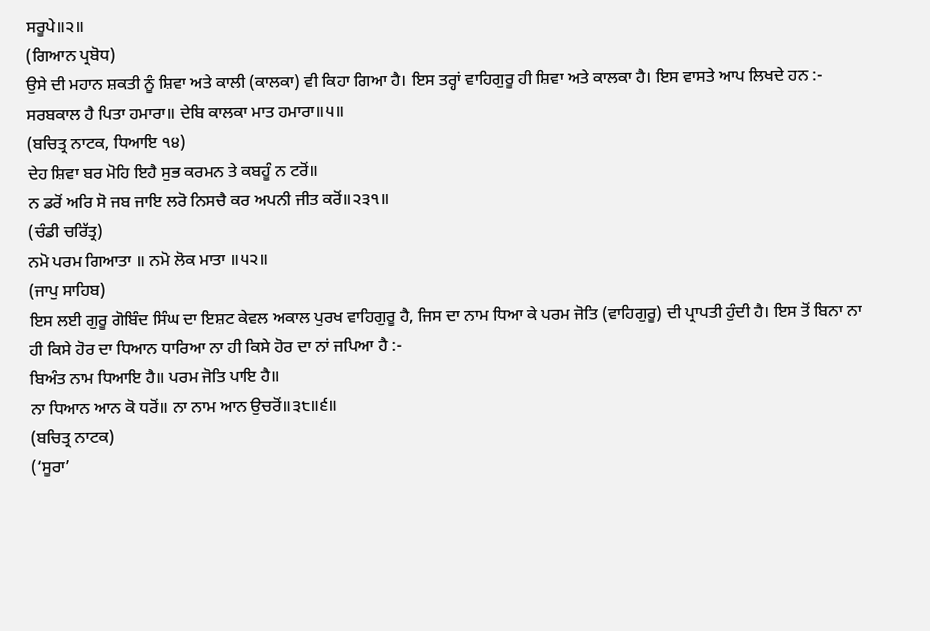ਸਰੂਪੇ॥੨॥
(ਗਿਆਨ ਪ੍ਰਬੋਧ)
ਉਸੇ ਦੀ ਮਹਾਨ ਸ਼ਕਤੀ ਨੂੰ ਸ਼ਿਵਾ ਅਤੇ ਕਾਲੀ (ਕਾਲਕਾ) ਵੀ ਕਿਹਾ ਗਿਆ ਹੈ। ਇਸ ਤਰ੍ਹਾਂ ਵਾਹਿਗੁਰੂ ਹੀ ਸ਼ਿਵਾ ਅਤੇ ਕਾਲਕਾ ਹੈ। ਇਸ ਵਾਸਤੇ ਆਪ ਲਿਖਦੇ ਹਨ :-
ਸਰਬਕਾਲ ਹੈ ਪਿਤਾ ਹਮਾਰਾ॥ ਦੇਬਿ ਕਾਲਕਾ ਮਾਤ ਹਮਾਰਾ॥੫॥
(ਬਚਿਤ੍ਰ ਨਾਟਕ, ਧਿਆਇ ੧੪)
ਦੇਹ ਸ਼ਿਵਾ ਬਰ ਮੋਹਿ ਇਹੈ ਸੁਭ ਕਰਮਨ ਤੇ ਕਬਹੂੰ ਨ ਟਰੋਂ॥
ਨ ਡਰੋਂ ਅਰਿ ਸੋ ਜਬ ਜਾਇ ਲਰੋ ਨਿਸਚੈ ਕਰ ਅਪਨੀ ਜੀਤ ਕਰੋਂ॥੨੩੧॥
(ਚੰਡੀ ਚਰਿੱਤ੍ਰ)
ਨਮੋ ਪਰਮ ਗਿਆਤਾ ॥ ਨਮੋ ਲੋਕ ਮਾਤਾ ॥੫੨॥
(ਜਾਪੁ ਸਾਹਿਬ)
ਇਸ ਲਈ ਗੁਰੂ ਗੋਬਿੰਦ ਸਿੰਘ ਦਾ ਇਸ਼ਟ ਕੇਵਲ ਅਕਾਲ ਪੁਰਖ ਵਾਹਿਗੁਰੂ ਹੈ, ਜਿਸ ਦਾ ਨਾਮ ਧਿਆ ਕੇ ਪਰਮ ਜੋਤਿ (ਵਾਹਿਗੁਰੂ) ਦੀ ਪ੍ਰਾਪਤੀ ਹੁੰਦੀ ਹੈ। ਇਸ ਤੋਂ ਬਿਨਾ ਨਾ ਹੀ ਕਿਸੇ ਹੋਰ ਦਾ ਧਿਆਨ ਧਾਰਿਆ ਨਾ ਹੀ ਕਿਸੇ ਹੋਰ ਦਾ ਨਾਂ ਜਪਿਆ ਹੈ :-
ਬਿਅੰਤ ਨਾਮ ਧਿਆਇ ਹੈ॥ ਪਰਮ ਜੋਤਿ ਪਾਇ ਹੈ॥
ਨਾ ਧਿਆਨ ਆਨ ਕੋ ਧਰੋਂ॥ ਨਾ ਨਾਮ ਆਨ ਉਚਰੋਂ॥੩੮॥੬॥
(ਬਚਿਤ੍ਰ ਨਾਟਕ)
(‘ਸੂਰਾ’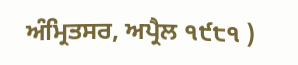ਅੰਮ੍ਰਿਤਸਰ, ਅਪ੍ਰੈਲ ੧੯੮੧ )